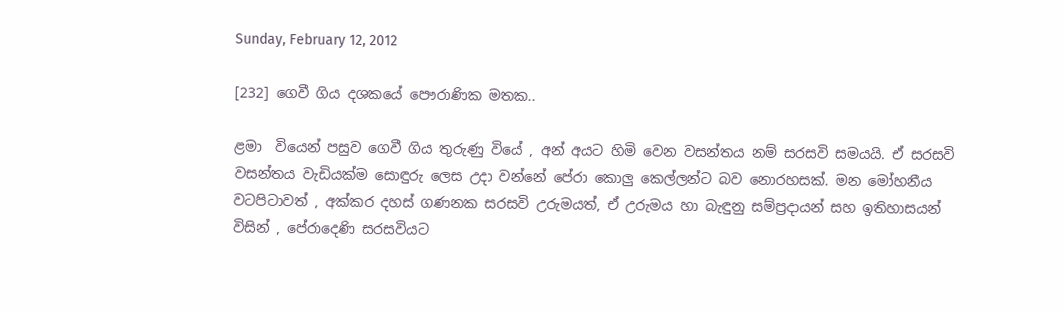Sunday, February 12, 2012

[232] ගෙවී ගිය දශකයේ පෞරාණික මතක..

ළමා  වියෙන් පසුව ගෙවී ගිය තුරුණු වියේ , අන් අයට හිමි වෙන වසන්තය නම් සරසවි සමයයි. ඒ සරසවි වසන්තය වැඩියක්ම සොඳුරු ලෙස උදා වන්නේ පේරා කොලු කෙල්ලන්ට බව නොරහසක්. මන මෝහනීය වටපිටාවත් , අක්කර දහස් ගණනක සරසවි උරුමයත්, ඒ උරුමය හා බැඳුනු සම්ප්‍රදායන් සහ ඉතිහාසයන් විසින් , පේරාදෙණි සරසවියට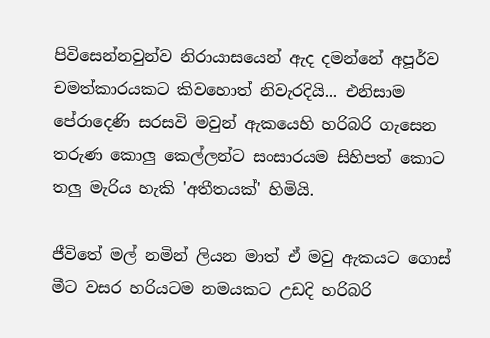පිවිසෙන්නවුන්ව නිරායාසයෙන් ඇද දමන්නේ අපූර්ව චමත්කාරයකට කිවහොත් නිවැරදියි... එනිසාම පේරාදෙණි සරසවි මවුන් ඇකයෙහි හරිබරි ගැසෙන තරුණ කොලු කෙල්ලන්ට සංසාරයම සිහිපත් කොට තලු මැරිය හැකි 'අතීතයක්' හිමියි.

ජීවිතේ මල් නමින් ලියන මාත් ඒ මවු ඇකයට ගොස් මීට වසර හරියටම නමයකට උඩදි හරිබරි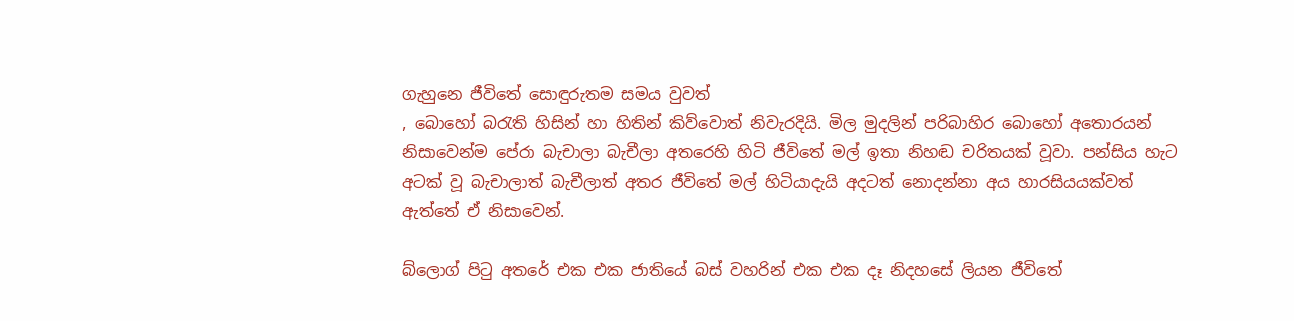ගැහුනෙ ජීවිතේ සොඳුරුතම සමය වුවත්
, බොහෝ බ‍රැති හිසින් හා හිතින් කිව්වොත් නිවැරදියි. මිල මුදලින් පරිබාහිර බොහෝ අතොරයන් නිසාවෙන්ම පේරා බැචාලා බැචීලා අතරෙහි හිටි ජීවිතේ මල් ඉතා නිහඬ චරිතයක් වූවා. පන්සිය හැට අටක් වූ බැචාලාත් බැචීලාත් අතර ජීවිතේ මල් හිටියාදැයි අදටත් නොදන්නා අය හාරසියයක්වත් ඇත්තේ ඒ නිසාවෙන්.

බ්ලොග් පි‍ටු අතරේ එක එක ජාතියේ බස් වහරින් එක එක දෑ නිදහසේ ලියන ජීවිතේ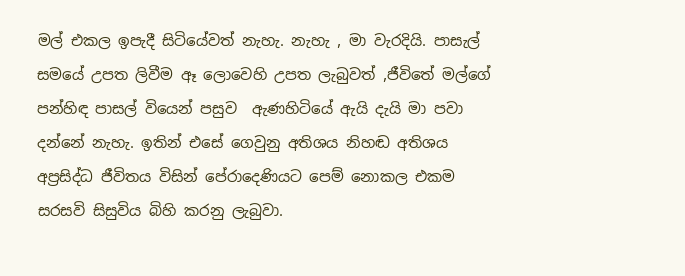මල් එකල ඉපැදී සිටියේවත් නැහැ. නැහැ , මා වැරදියි. පාසැල් සමයේ උපත ලිවීම ඈ ලොවෙහි උපත ලැබුවත් ,ජීවිතේ මල්ගේ පන්හිඳ පාසල් වියෙන් පසුව  ඇණහිටියේ ඇයි දැයි මා පවා දන්නේ නැහැ. ඉතින් එසේ ගෙවුනු අතිශය නිහඬ අතිශය අප්‍රසිද්ධ ජීවිතය විසින් පේරාදෙණියට පෙම් නොකල එකම සරසවි සිසුවිය බිහි කරනු ලැබුවා.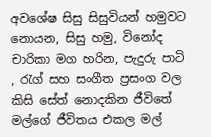අවශේෂ සිසු සිසුවියන් හමුවට නොයන, සිසු හමු, විනෝද චාරිකා මග හරින, පැදුරු පාටි , රැග් සහ සංගීත ප්‍රසංග වල කිසි සේත් නොදකින ජීවිතේ මල්ගේ ජීවිතය එකල මල්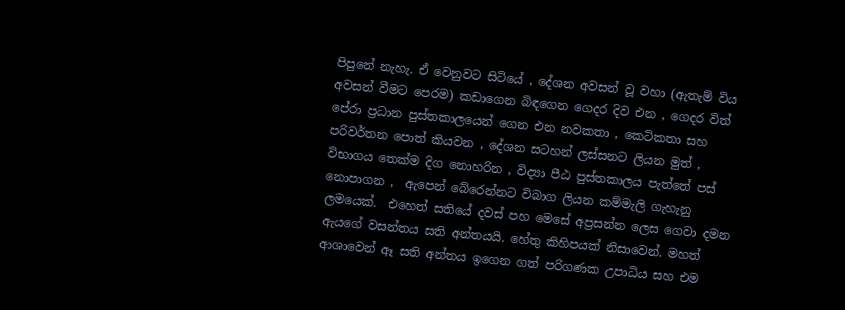පිපුනේ නැහැ. ඒ වෙනුවට සිටියේ , දේශන අවසන් වූ වහා (ඇතැම් විය අවසන් වීමට පෙරම) කඩාගෙන බිඳගෙන ගෙදර දිව එන , ගෙදර විත් පේරා ප්‍රධාන පුස්තකාලයෙන් ගෙන එන නවකතා , කෙටිකතා සහ පරිවර්තන පොත් කියවන , දේශන සටහන් ලස්සනට ලියන මුත් , විභාගය තෙක්ම දිග නොහරින , විද්‍යා පීඨ පුස්තකාලය පැත්තේ පස් නොපාගන ,  ඇපෙන් බේරෙන්නට විබාග ලියන කම්මැලි ගැහැනු ලමයෙක්.  එහෙත් සතියේ දවස් පහ මෙසේ අප්‍රසන්න ලෙස ගෙවා දමන ඇයගේ වසන්තය සති අන්තයයි. හේතු කිහිපයක් නිසාවෙන්. මහත් ආශාවෙන් ඈ සති අන්තය ඉගෙන ගත් පරිගණක උපාධිය සහ එම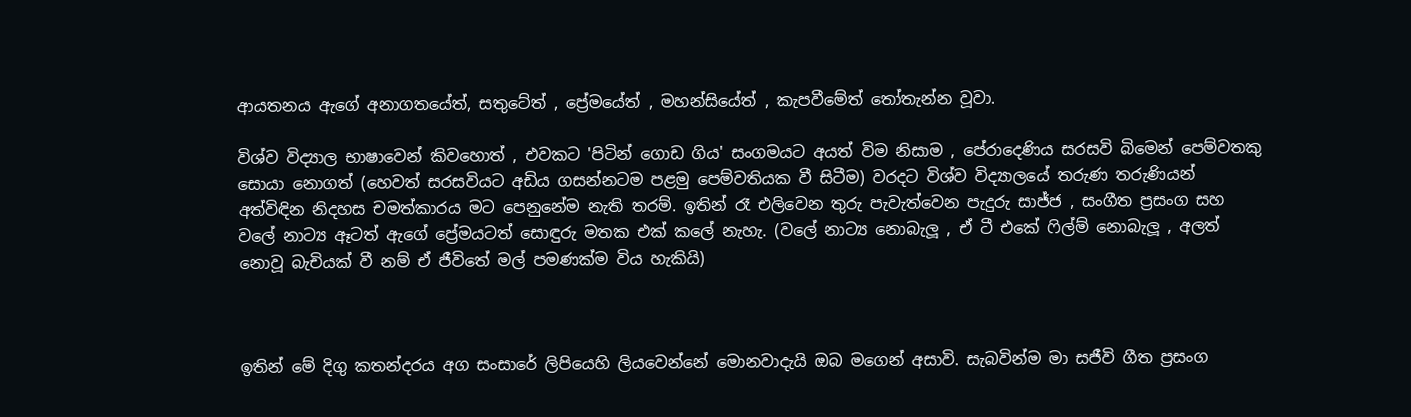ආයතනය ඇගේ අනාගතයේත්, සතුටේත් , ප්‍රේමයේත් , මහන්සියේත් , කැපවීමේත් ‍තෝතැන්න වූවා.

විශ්ව විද්‍යාල භාෂාවෙන් කිවහොත් , එවකට 'පිටින් ගොඩ ගිය' සංගමයට අයත් විම නිසාම , පේරාදෙණිය සරසවි බිමෙන් පෙම්වතකු සොයා නොගත් (හෙවත් සරසවියට අඩිය ගසන්නටම පළමු පෙම්වතියක වී සිටීම) වරදට විශ්ව විද්‍යාලයේ තරුණ තරුණියන් අත්විඳින නිදහස චමත්කාරය මට පෙනුනේම නැති තරම්. ඉතින් රෑ එලිවෙන තුරු පැවැත්වෙන පැදුරු සාජ්ජ , සංගීත ප්‍රසංග සහ වලේ නාට්‍ය ඈටත් ඇගේ ප්‍රේමයටත් සොඳුරු මතක එක් කලේ නැහැ. (වලේ නාට්‍ය නොබැලූ , ඒ ටී එකේ ‍ෆිල්ම් නොබැලූ , අලත් නොවූ බැචියක් වී නම් ඒ ජීවිතේ මල් පමණක්ම විය හැකියි)



ඉතින් මේ දිගු කතන්දරය අග සංසාරේ ලිපියෙහි ලියවෙන්නේ මොනවාදැයි ඔබ මගෙන් අසාවි. සැබවින්ම මා සජීවි ගීත ප්‍රසංග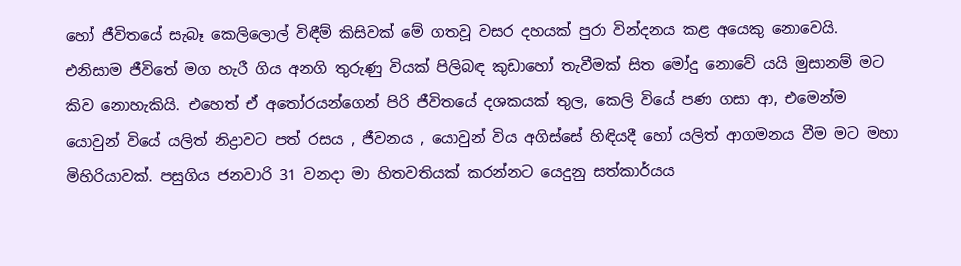හෝ ජීවිතයේ සැබෑ කෙලිලොල් විඳීම් කිසිවක් මේ ගතවූ වසර දහයක් පුරා වින්දනය කළ අයෙකු නොවෙයි. එනිසාම ජීවිතේ මග හැරී ගිය අනගි තුරුණු වියක් පිලිබඳ කුඩාහෝ තැවීමක් සිත මෝදු නොවේ යයි මුසානම් මට කිව නොහැකියි. එහෙත් ඒ අ‍තෝරයන්ගෙන් පිරි ජීවිතයේ දශකයක් තුල, කෙලි වියේ පණ ගසා ආ, එමෙන්ම යොවුන් වියේ යලිත් නිද්‍රාවට පත් රසය , ජීවනය , යොවුන් විය අගිස්සේ හිඳියදී හෝ යලිත් ආගමනය වීම මට මහා මිහිරියාවක්. පසුගිය ජනවාරි 31 වනදා මා හිතවතියක් කරන්නට යෙදුනු සත්කාර්යය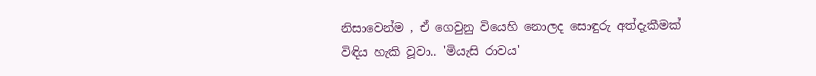නිසාවෙන්ම , ඒ ගෙවුනු වියෙහි නොලද සොඳුරු අත්දැකීමක් විඳිය හැකි වූවා.. 'මියැසි රාවය'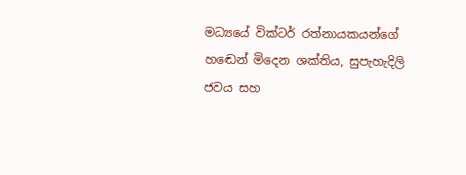මධ්‍යයේ වික්ටර් රත්නායකයන්ගේ හඬෙන් මිදෙන ශක්තිය, සුපැහැදිලි ජවය සහ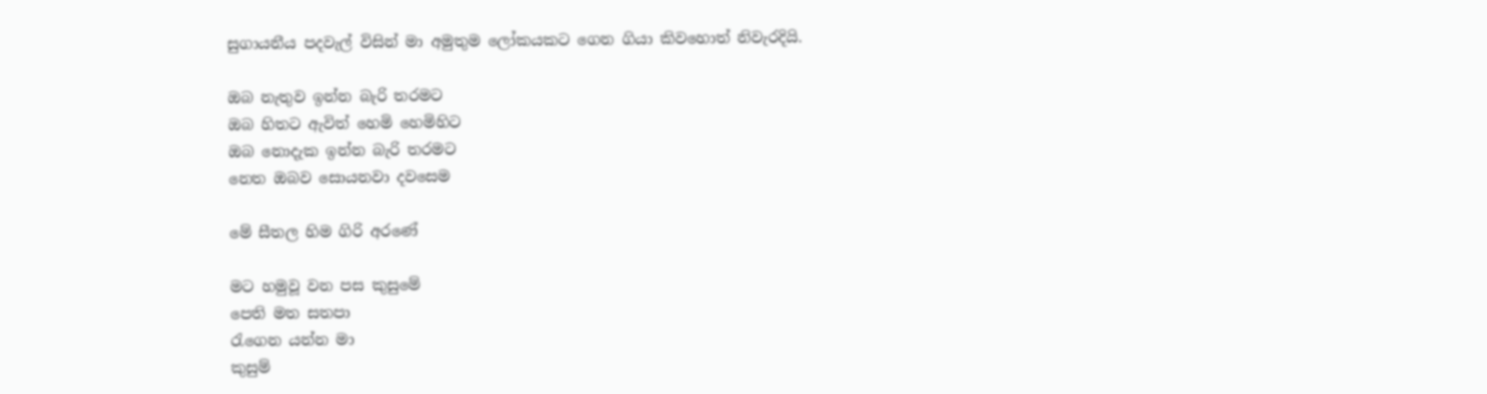සුගායනීය පදවැල් විසින් මා අමුතුම ලෝකයකට ගෙන ගියා කිවහොත් නිවැරදියි.

ඔබ නැතුව ඉන්න බැරි තරමට
ඔබ හිතට ඇවිත් හෙමි හෙමිහිට
ඔබ නොදැක ඉන්න බැරි තරමට
නෙත ඔබව සොයනවා දවසෙම

මේ සීතල හිම ගිරි අරණේ

මට හමුවූ වන පස කුසුමේ
පෙති මත සතපා
රැගෙන යන්න මා
කුසුම්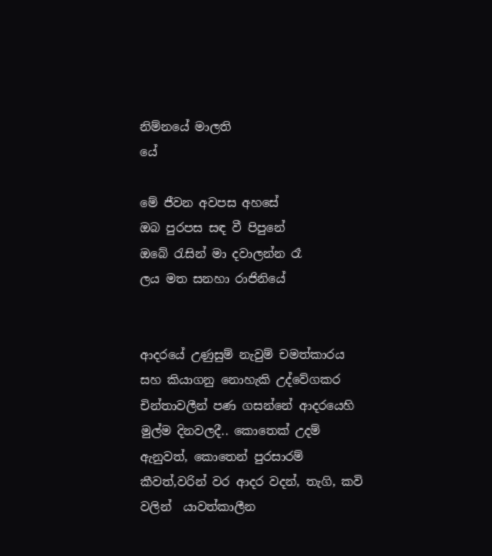නිම්නයේ මාලති
යේ

මේ ජීවන අවපස අහසේ
ඔබ පුරපස සඳ වී පිපුනේ
ඔබේ ‍රැසින් මා දවාලන්න රෑ
ලය මත සනහා රාජිනියේ


ආදරයේ උණුසුම් නැවුම් චමත්කාරය සහ කියාගනු නොහැකි උද්වේගකර චින්තාවලීන් පණ ගසන්නේ ආදරයෙහි මුල්ම දිනවලදී.. කොතෙක් උදම් ඇනුවත්, කොතෙන් පුරසාරම් කීවත්,වරින් වර ආදර වදන්, තැගි, කවි වලින්  යාවත්කාලීන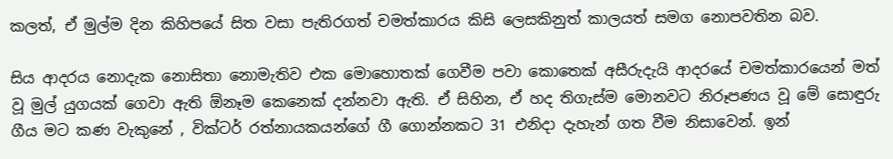කලත්, ඒ මුල්ම දින කිහිපයේ සිත වසා පැතිරගත් චමත්කාරය කිසි ලෙසකිනුත් කාලයත් සමග නොපවතින බව.

සිය ආදරය නොදැක නොසිතා නොමැතිව එක මොහොතක් ගෙවීම පවා කොතෙක් අසීරුදැයි ආදරයේ චමත්කාරයෙන් මත් වූ මුල් යුගයක් ගෙවා ඇති ඕනෑම කෙනෙක් දන්නවා ඇති. ඒ සිහින, ඒ හද තිගැස්ම මොනවට නිරූපණය වූ මේ සොඳුරු ගීය මට කණ වැකුනේ , වික්ටර් රත්නායකයන්ගේ ගී ගොන්නකට 31 එනිදා දැහැන් ගත වීම නිසාවෙන්. ඉන්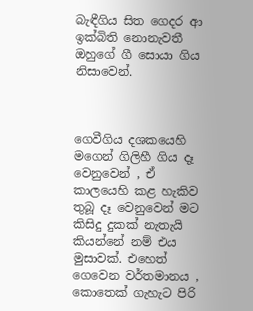බැඳීගිය සිත ගෙදර ආ ඉක්බිති නොනැවතී ඔහුගේ ගී සොයා ගිය නිසාවෙන්.



ගෙවීගිය දශකයෙහි මගෙන් ගිලිහී ගිය දෑ වෙනුවෙන් , ඒ කාලයෙහි කළ හැකිව තුබූ දෑ වෙනුවෙන් මට කිසිදු දුකක් නැතැයි කියන්නේ නම් එය මුසාවක්. එහෙත් ගෙවෙන වර්තමානය , කොතෙක් ගැහැට පිරි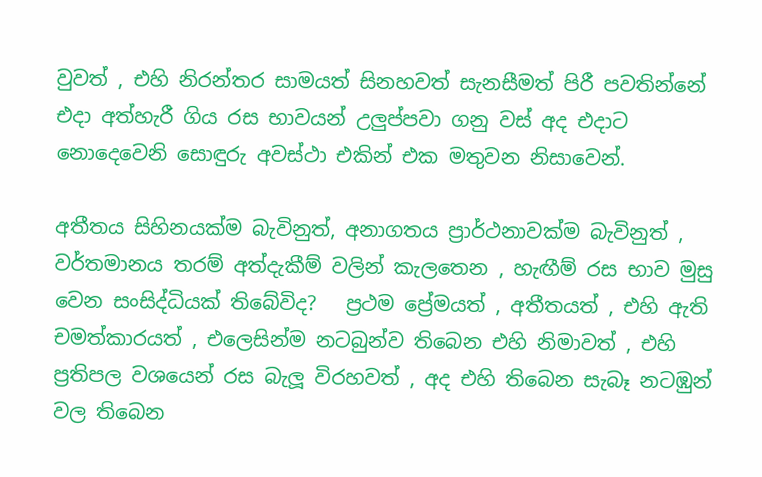වුවත් , එහි නිරන්තර සාමයත් සිනහවත් සැනසීමත් පිරී පවතින්නේ  එදා අත්හැරී ගිය රස භාවයන් උලුප්පවා ගනු වස් අද එදාට නොදෙවෙනි සොඳුරු අවස්ථා එකින් එක මතුවන නිසාවෙන්.

අතීතය සිහිනයක්ම බැවිනුත්, අනාගතය ප්‍රාර්ථනාවක්ම බැවිනුත් , වර්තමානය තරම් අත්දැකීම් වලින් කැලතෙන , හැඟීම් රස භාව මුසු වෙන සංසිද්ධියක් තිබේවිද?   ප්‍රථම ප්‍රේමයත් , අතීතයත් , එහි ඇති චමත්කාරයත් , එලෙසින්ම නටබුන්ව තිබෙන එහි නිමාවත් , එහි ප්‍රතිපල වශයෙන් රස බැලූ විරහවත් , අද එහි තිබෙන සැබෑ නටඹුන් වල තිබෙන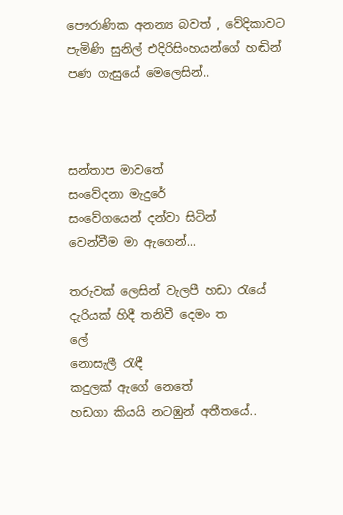පෞරාණික අනන්‍ය බවත් , වේදිකාවට පැමිණි සුනිල් එදිරිසිංහයන්ගේ හඬින් පණ ගැසුයේ මෙලෙසින්..



සන්තාප මාවතේ
සංවේදනා මැදුරේ
සංවේගයෙන් දන්වා සිටින්
වෙන්වීම මා ඇගෙන්...

තරුවක් ලෙසින් වැලපී හඩා රැයේ
දැරියක් හිදී තනිවී දෙමං ත
ලේ
නොසැලී රැඳී
කදුලක් ඇගේ නෙතේ
හඩගා කියයි නටඹුන් අතීතයේ..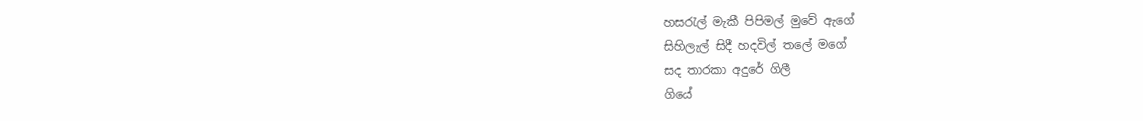හසරැල් මැකී පිපිමල් මුවේ ඇගේ
සිහිලැල් සිදී හදවිල් තලේ මගේ
සද තාරකා අදුරේ ගිලී
ගියේ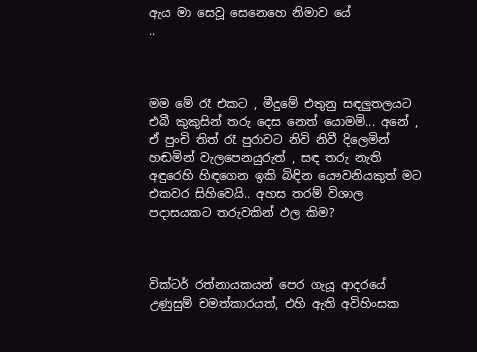ඇය මා සෙවූ සෙනෙහෙ නිමාව යේ
..



මම මේ රෑ එකට , මීදුමේ එතුනු සඳලුතලයට එබී කුකුසින් තරු දෙස නෙත් යොමමි... අනේ , ඒ පුංචි තිත් රෑ පුරාවට නිවි නිවී දිලෙමින් හඬමින් වැලපෙනයුරුත් , සඳ තරු නැති අඳුරෙහි හිඳගෙන ඉකි බිඳින යෞවනියකුත් මට එකවර සිහිවෙයි.. අහස තරම් විශාල පදාසයකට තරුවකින් ඵල කිම?



වික්ටර් රත්නායකයන් පෙර ගැයූ ආදරයේ උණුසුම් චමත්කාරයත්, එහි ඇති අවිහිංසක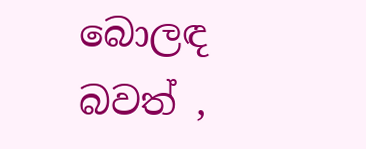බොලඳ බවත් ,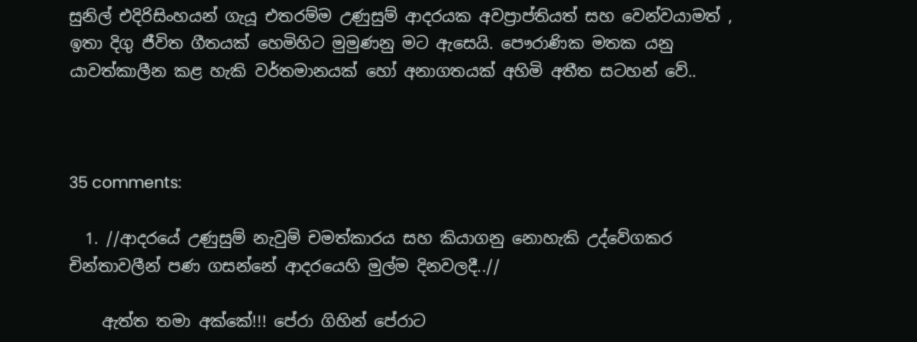සුනිල් එදිරිසිංහයන් ගැයූ එතරම්ම උණුසුම් ආදරයක අවප්‍රාප්තියත් සහ වෙන්වයාමත් , ඉතා දිගු ජීවිත ගීතයක් හෙමිහිට මුමුණනු මට ඇසෙයි. පෞරාණික මතක යනු යාවත්කාලීන කළ හැකි වර්තමානයක් හෝ අනාගතයක් අහිමි අතීත සටහන් වේ..



35 comments:

  1. //ආදරයේ උණුසුම් නැවුම් චමත්කාරය සහ කියාගනු නොහැකි උද්වේගකර චින්තාවලීන් පණ ගසන්නේ ආදරයෙහි මුල්ම දිනවලදී..//

    ඇත්ත තමා අක්කේ!!! පේරා ගිහින් පේරාට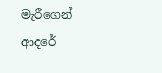මැරීගෙන් ආදරේ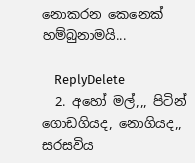නොකරන කෙනෙක් හම්බුනාමයි...

    ReplyDelete
  2. අහෝ මල්,,, පිටින් ගොඩගියද, නොගියද,, සරසවිය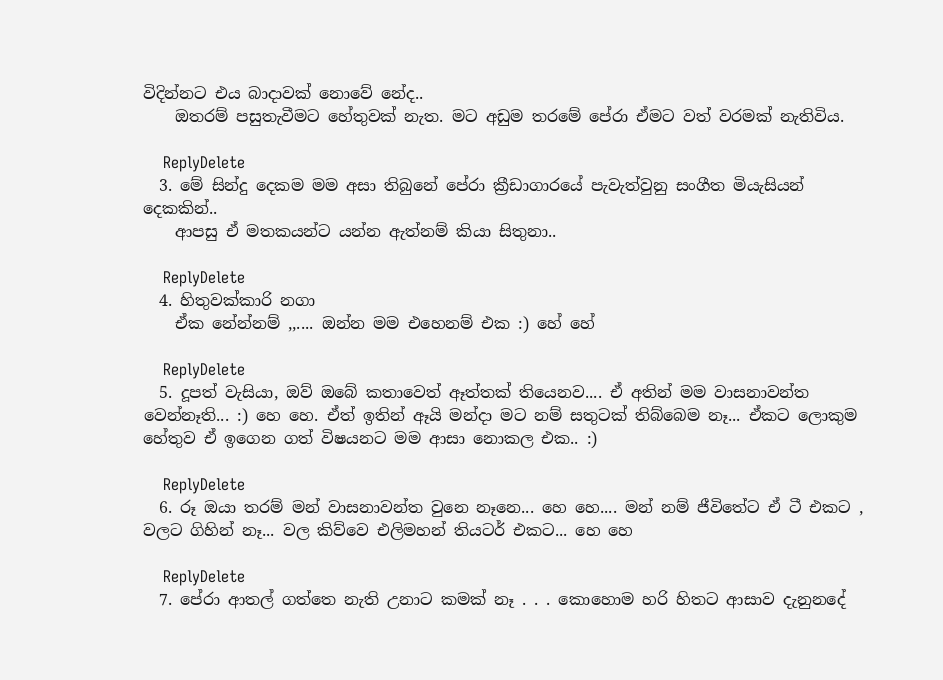විදින්නට එය බාදාවක් නොවේ නේද..
    ඔතරම් පසුතැවීමට හේතුවක් නැත. මට අඩුම තරමේ පේරා ඒමට වත් වරමක් නැතිවිය.

    ReplyDelete
  3. මේ සින්දු දෙකම මම අසා තිබුනේ පේරා ක්‍රීඩාගාරයේ පැවැත්වුනු සංගීත මියැසියන් දෙකකින්..
    ආපසු ඒ මතකයන්ට යන්න ඇත්නම් කියා සිතුනා..

    ReplyDelete
  4. හිතුවක්කාරි නගා
    ඒක නේන්නම් ,,.... ඔන්න මම එහෙනම් එක :) හේ හේ

    ReplyDelete
  5. දූපත් වැසියා, ඔව් ඔබේ කතාවෙත් ඈත්තක් තියෙනව.... ඒ අතින් මම වාසනාවන්ත වෙන්නෑති... :) හෙ හෙ. ඒත් ඉතින් ඈයි මන්දා මට නම් සතුටක් තිබ්බෙම නෑ... ඒකට ලොකුම හේතුව ඒ ඉගෙන ගත් විෂයනට මම ආසා නොකල එක.. :)

    ReplyDelete
  6. රූ ඔයා තරම් මන් වාසනාවන්ත වුනෙ නෑනෙ... හෙ හෙ.... මන් නම් ජීවිතේට ඒ ටී එකට , වලට ගිහින් නෑ... වල කිව්වෙ එලිමහන් තියටර් එකට... හෙ හෙ

    ReplyDelete
  7. පේරා ආතල් ගත්තෙ නැති උනාට කමක් නෑ . . . කොහොම හරි හිතට ආසාව දැනුනදේ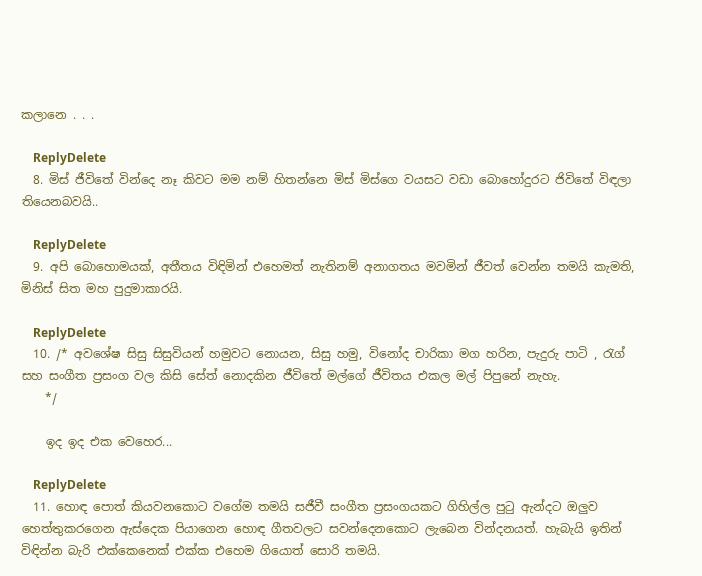කලානෙ . . .

    ReplyDelete
  8. මිස් ජීවිතේ වින්දෙ නෑ කිවට මම නම් හිතන්නෙ මිස් මිස්ගෙ වයසට වඩා බොහෝදුරට ජිවිතේ විඳලා තියෙනබවයි..

    ReplyDelete
  9. අපි බොහොමයක්, අතීතය විඳිමින් එහෙමත් නැතිනම් අනාගතය මවමින් ජීවත් වෙන්න තමයි කැමති, මිනිස් සිත මහ පුදුමාකාරයි.

    ReplyDelete
  10. /* අවශේෂ සිසු සිසුවියන් හමුවට නොයන, සිසු හමු, විනෝද චාරිකා මග හරින, පැදුරු පාටි , රැග් සහ සංගීත ප්‍රසංග වල කිසි සේත් නොදකින ජීවිතේ මල්ගේ ජීවිතය එකල මල් පිපුනේ නැහැ.
    */

    ඉද ඉද එක වෙහෙර...

    ReplyDelete
  11. හොඳ පොත් කියවනකොට වගේම තමයි සජීවී සංගීත ප්‍රසංගයකට ගිහිල්ල පුටු ඇන්දට ඔලුව හෙත්තුකරගෙන ඇස්දෙක පියාගෙන හොඳ ගීතවලට සවන්දෙනකොට ලැබෙන වින්දනයත්. හැබැයි ඉතින් විඳින්න බැරි එක්කෙනෙක් එක්ක එහෙම ගියොත් සොරි තමයි.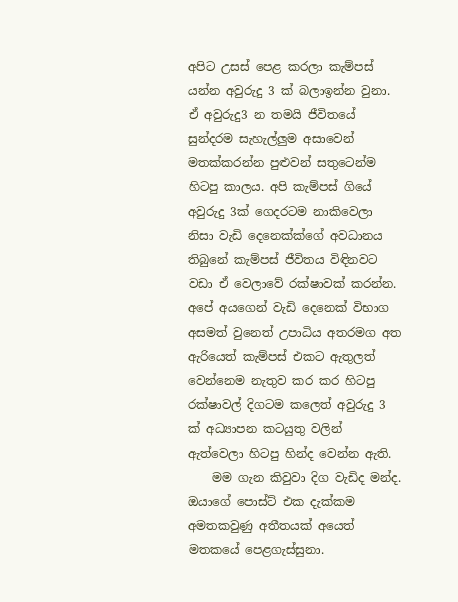අපිට උසස් පෙළ කරලා කැම්පස් යන්න අවුරුදු 3 ක් බලාඉන්න වුනා. ඒ අවුරුදු3 න තමයි ජීවිතයේ සුන්දරම සැහැල්ලුම අසාවෙන් මතක්කරන්න පුළුවන් සතුටෙන්ම හිටපු කාලය. අපි කැම්පස් ගියේ අවුරුදු 3ක් ගෙදරටම නාකිවෙලා නිසා වැඩි දෙනෙක්ක්ගේ අවධානය තිබුනේ කැම්පස් ජීවිතය විඳිනවට වඩා ඒ වෙලාවේ රක්ෂාවක් කරන්න. අපේ අයගෙන් වැඩි දෙනෙක් විභාග අසමත් වුනෙත් උපාධිය අතරමග අත ඇරියෙත් කැම්පස් එකට ඇතුලත් වෙන්නෙම නැතුව කර කර හිටපු රක්ෂාවල් දිගටම කලෙත් අවුරුදු 3 ක් අධ්‍යාපන කටයුතු වලින් ඇත්වෙලා හිටපු හින්ද වෙන්න ඇති.
    මම ගැන කිවුවා දිග වැඩිද මන්ද. ඔයාගේ පොස්ට් එක දැක්කම අමතකවුණු අතීතයක් අයෙත් මතකයේ පෙළගැස්සුනා.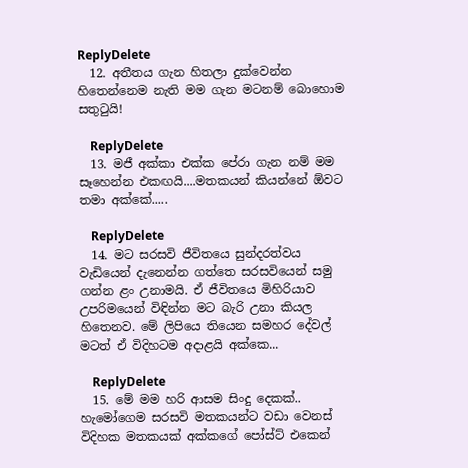ReplyDelete
  12. අතීතය ගැන හිතලා දුක්වෙන්න හිතෙන්නෙම නැති මම ගැන මටනම් බොහොම සතුටුයි!

    ReplyDelete
  13. මජී අක්කා එක්ක පේරා ගැන නම් මම සෑහෙන්න එකඟයි....මතකයන් කියන්නේ ඕවට තමා අක්කේ.....

    ReplyDelete
  14. මට සරසවි ජීවිතයෙ සුන්දරත්වය වැඩියෙන් දැනෙන්න ගත්තෙ සරසවියෙන් සමු ගන්න ළං උනාමයි. ඒ ජීවිතයෙ මිහිරියාව උපරිමයෙන් විඳින්න මට බැරි උනා කියල හිතෙනව. මේ ලිපියෙ තියෙන සමහර දේවල් මටත් ඒ විදිහටම අදාළයි අක්කෙ...

    ReplyDelete
  15. මේ මම හරි ආසම සිංදු දෙකක්.. හැමෝගෙම සරසවි මතකයන්ට වඩා වෙනස් විදිහක මතකයක් අක්කගේ පෝස්ට් එකෙන්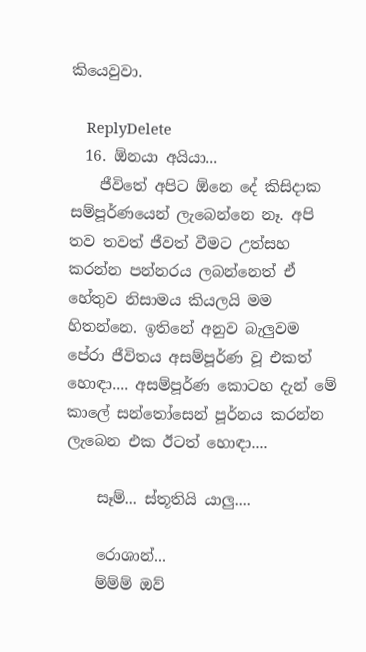කියෙවුවා.

    ReplyDelete
  16. ඕනයා අයියා...
    ජීවිතේ අපිට ඕනෙ දේ කිසිදාක සම්පූර්ණයෙන් ලැබෙන්නෙ නෑ. අපි තව තවත් ජීවත් වීමට උත්සහ කරන්න පන්නරය ලබන්නෙත් ඒ හේතුව නිසාමය කියලයි මම හිතන්නෙ. ඉතිනේ අනුව බැලුවම පේරා ජීවිතය අසම්පූර්ණ වූ එකත් හොඳා.... අසම්පූර්ණ කොටහ දැන් මේ කාලේ සන්‍තෝසෙන් පූර්නය කරන්න ලැබෙන එක ඊටත් හොඳා....

    සෑම්... ස්තූතියි යාලු....

    රොශාන්...
    ම්ම්ම් ඔව්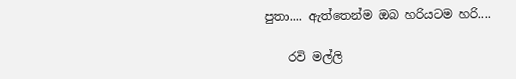පුතා.... ඇත්තෙන්ම ඔබ හරියටම හරි....

    රවි මල්ලි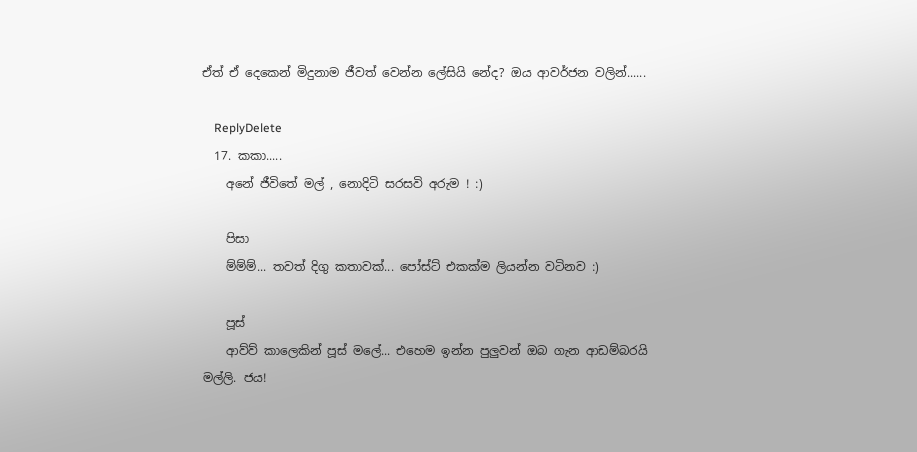ඒත් ඒ දෙකෙන් මිදුනාම ජීවත් වෙන්න ලේසියි නේද? ඔය ආවර්ජන වලින්......

    ReplyDelete
  17. කකා.....
    අනේ ජීවිතේ මල් , නොදිටි සරසවි අරුම ! :)

    පිසා
    ම්ම්ම්... තවත් දිගු කතාවක්... පෝස්ට් එකක්ම ලියන්න වටිනව :)

    පූස්
    ආව්ව් කාලෙකින් පූස් මලේ... එහෙම ඉන්න පුලුවන් ඔබ ගැන ආඩම්බරයි මල්ලි. ජය!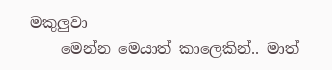මකුලුවා
    මෙන්න මෙයාත් කාලෙකින්.. මාත්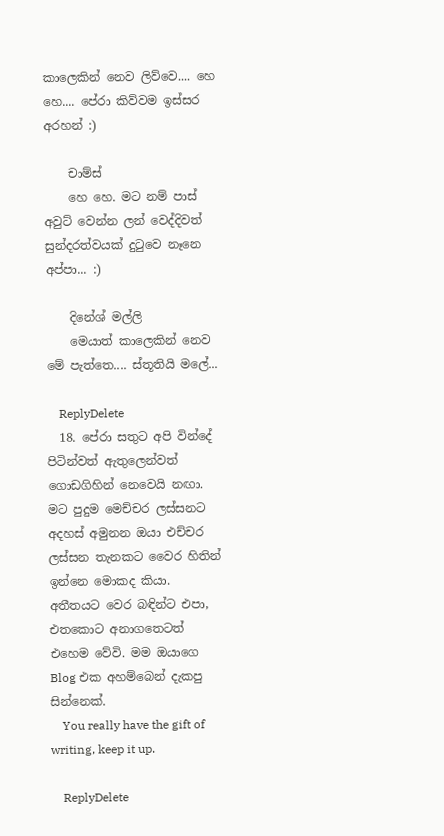කාලෙකින් නෙව ලිව්වෙ.... හෙ හෙ.... පේරා කිව්වම ඉස්සර අරහන් :)

    චාම්ස්
    හෙ හෙ. මට නම් පාස් අවුට් වෙන්න ලන් වෙද්දිවත් සුන්දරත්වයක් දු‍ටුවෙ නෑනෙ අප්පා... :)

    දිනේශ් මල්ලි
    මෙයාත් කාලෙකින් නෙව මේ පැත්තෙ.... ස්තූතියි මලේ...

    ReplyDelete
  18. පේරා සතුට අපි වින්දේ පිටින්වත් ඇතුලෙන්වත් ගොඩගිහින් නෙවෙයි නඟා. මට පුදුම මෙච්චර ලස්සනට අදහස් අමුනන ඔයා එච්චර ලස්සන තැනකට වෛර හිතින් ඉන්නෙ මොකද කියා. අතීතයට වෙර බඳින්ට එපා, එතකොට අනාගතෙටත් එහෙම වේවි. මම ඔයාගෙ Blog එක අහම්බෙන් දැකපු සින්නෙක්.
    You really have the gift of writing, keep it up.

    ReplyDelete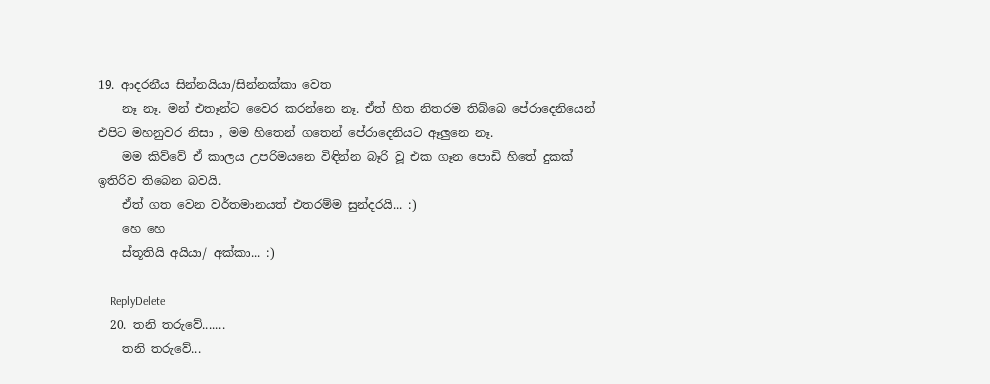19. ආදරනීය සින්නයියා/සින්නක්කා වෙත
    නෑ නෑ. මන් එතෑන්ට වෛර කරන්නෙ නෑ. ඒත් හිත නිතරම තිබ්බෙ පේරාදෙනියෙන් එපිට මහනුවර නිසා , මම හිතෙන් ගතෙන් පේරාදෙනියට ඈලුනෙ නෑ.
    මම කිව්වේ ඒ කාලය උපරිමයනෙ විඳින්න බෑරි වූ එක ගෑන පොඩි හිතේ දුකක් ඉතිරිව තිබෙන බවයි.
    ඒත් ගත වෙන වර්තමානයත් එතරම්ම සුන්දරයි... :)
    හෙ හෙ
    ස්තූතියි අයියා/ අක්කා... :)

    ReplyDelete
  20. තනි තරුවේ.......
    තනි තරුවේ...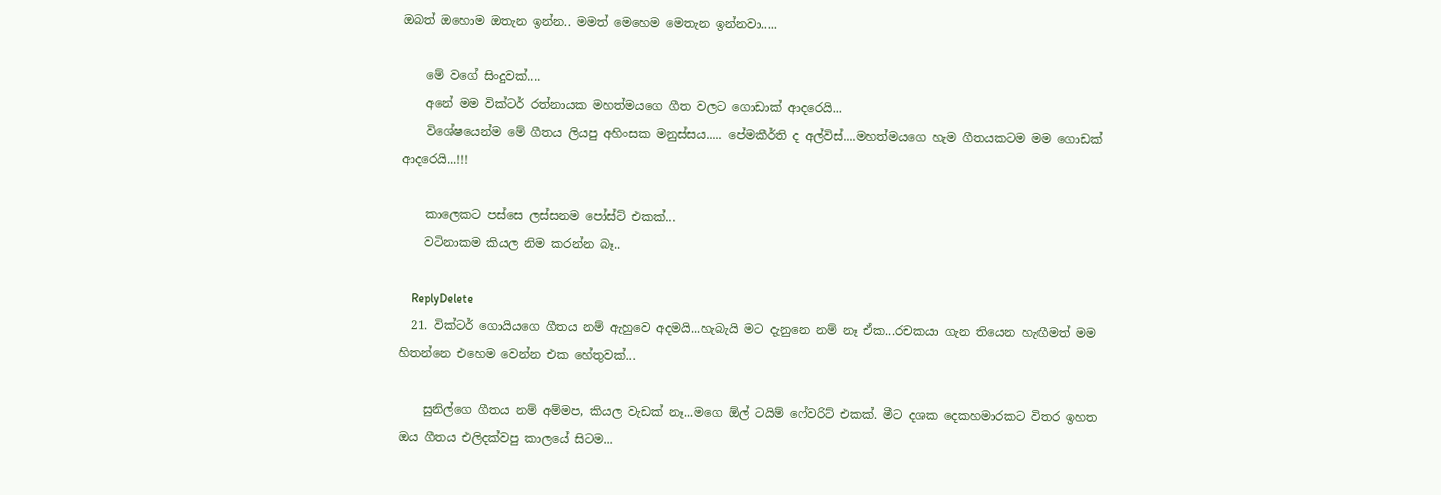ඔබත් ඔහොම ඔතැන ඉන්න.. මමත් මෙහෙම මෙතැන ඉන්නවා.....

    මේ වගේ සිංදුවක්....
    අනේ මම වික්ටර් රත්නායක මහත්මයගෙ ගීත වලට ගොඩාක් ආදරෙයි...
    විශේෂයෙන්ම මේ ගීතය ලියපු අහිංසක මනුස්සය..... පේමකීර්ති ද අල්විස්....මහත්මයගෙ හැම ගීතයකටම මම ගොඩක් ආදරෙයි...!!!

    කාලෙකට පස්සෙ ලස්සනම පෝස්ට් එකක්...
    වටිනාකම කියල නිම කරන්න බෑ..

    ReplyDelete
  21. වික්ටර් ගොයියගෙ ගීතය නම් ඇහුවෙ අදමයි...හැබැයි මට දැනුනෙ නම් නෑ ඒක...රචකයා ගැන තියෙන හැඟීමත් මම හිතන්නෙ එහෙම වෙන්න එක හේතුවක්...

    සුනිල්ගෙ ගීතය නම් අම්මප, කියල වැඩක් නෑ...මගෙ ඕල් ටයිම් ෆේවරිට් එකක්. මීට දශක දෙකහමාරකට විතර ඉහත ඔය ගීතය එලිදක්වපු කාලයේ සිටම...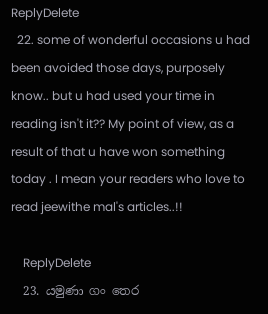ReplyDelete
  22. some of wonderful occasions u had been avoided those days, purposely know.. but u had used your time in reading isn't it?? My point of view, as a result of that u have won something today . I mean your readers who love to read jeewithe mal's articles..!!

    ReplyDelete
  23. යමුණා ගං තෙර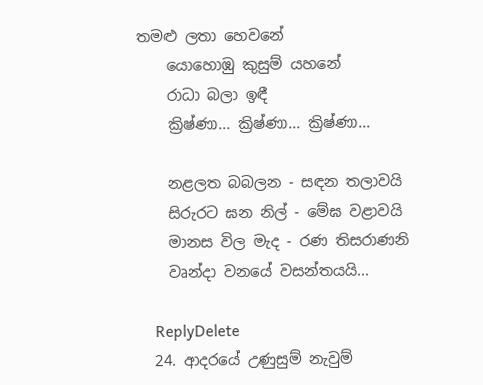තමළු ලතා හෙවනේ
    යොහොඹු කුසුම් යහනේ
    රාධා බලා ඉඳී
    ක්‍රිෂ්ණා... ක්‍රිෂ්ණා... ක්‍රිෂ්ණා...

    නළලත බබලන - සඳන තලාවයි
    සිරුරට ඝන නිල් - මේඝ වළාවයි
    මානස විල මැද - රණ තිසරාණනි
    වෘන්දා වනයේ වසන්තයයි...

    ReplyDelete
  24. ආදරයේ උණුසුම් නැවුම්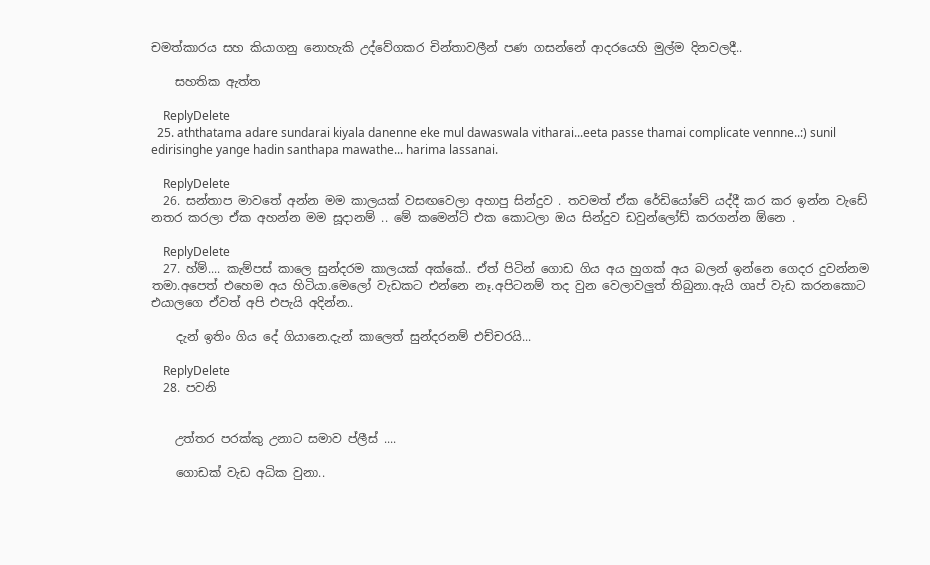චමත්කාරය සහ කියාගනු නොහැකි උද්වේගකර චින්තාවලීන් පණ ගසන්නේ ආදරයෙහි මුල්ම දිනවලදී..

    සහතික ඇත්ත

    ReplyDelete
  25. aththatama adare sundarai kiyala danenne eke mul dawaswala vitharai...eeta passe thamai complicate vennne..:) sunil edirisinghe yange hadin santhapa mawathe... harima lassanai.

    ReplyDelete
  26. සන්තාප මාවතේ අන්න මම කාලයක් වසඟවෙලා අහාපු සින්දුව . තවමත් ඒක රේඩියෝවේ යද්දී කර කර ඉන්න වැඩේ නතර කරලා ඒක අහන්න මම සූදානම් .. මේ කමෙන්ට් එක කොටලා ඔය සින්දුව ඩවුන්ලෝඩ් කරගන්න ඕනෙ .

    ReplyDelete
  27. හ්ම්.... කැම්පස් කාලෙ සුන්දරම කාලයක් අක්කේ.. ඒත් පිටින් ගොඩ ගිය අය හුගක් අය බලන් ඉන්නෙ ගෙදර දුවන්නම තමා.අපෙත් එහෙම අය හිටියා.මෙලෝ වැඩකට එන්නෙ නෑ.අපිටනම් තද වුන වෙලාවලුත් තිබුනා.ඇයි ගෘප් වැඩ කරනකොට එයාලගෙ ඒවත් අපි එපැයි අදින්න..

    දැන් ඉතිං ගිය දේ ගියානෙ.දැන් කාලෙත් සුන්දරනම් එච්චරයි...

    ReplyDelete
  28. පවනි


    උත්තර පරක්කු උනාට සමාව ප්ලීස් ....

    ගොඩක් වැඩ අධික වුනා..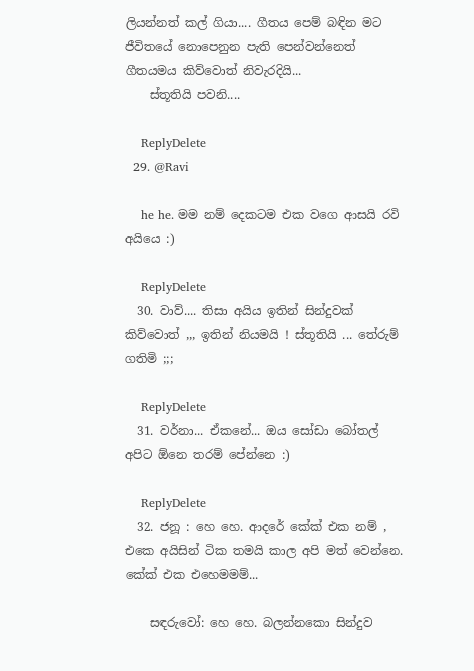ලියන්නත් කල් ගියා.... ගීතය පෙම් බඳින මට ජීවිතයේ නොපෙනුන පැති පෙන්වන්නෙත් ගීතයමය කිව්වොත් නිවැරදියි...
    ස්තූතියි පවනි....

    ReplyDelete
  29. @Ravi

    he he. මම නම් දෙකටම එක වගෙ ආසයි රවි අයියෙ :)

    ReplyDelete
  30. වාව්.... තිසා අයිය ඉතින් සින්දුවක් කිව්වොත් ,,, ඉතින් නියමයි ! ස්තූතියි ... තේරුම් ගතිමි ;;;

    ReplyDelete
  31. වර්නා... ඒකනේ... ඔය සෝඩා බෝතල් අපිට ඕනෙ තරම් පේන්නෙ :)

    ReplyDelete
  32. ජනූ : හෙ හෙ. ආදරේ කේක් එක නම් , එකෙ අයිසින් ටික තමයි කාල අපි මත් වෙන්නෙ. කේක් එක එහෙමමම්...

    සඳරුවෝ: හෙ හෙ. බලන්නකො සින්දුව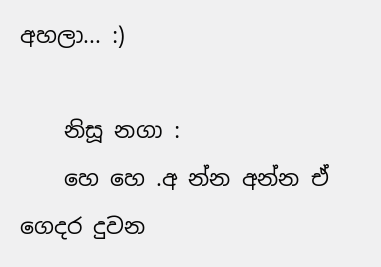අහලා... :)

    නිසූ නගා :
    හෙ හෙ .අ න්න අන්න ඒ ගෙදර දුවන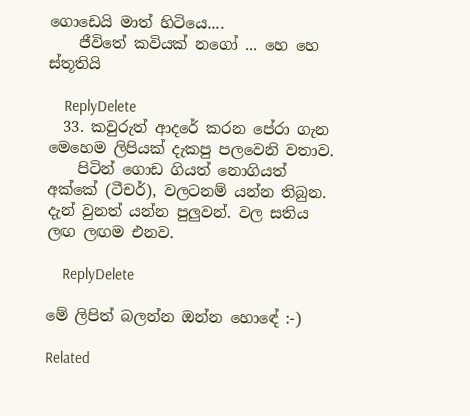ගොඩෙයි මාත් හිටියෙ....
    ජීවිතේ කවියක් නගෝ ... හෙ හෙ ස්තූතියි

    ReplyDelete
  33. කවුරුත් ආදරේ කරන පේරා ගැන මෙහෙම ලිපියක් දැකපු පලවෙනි වතාව.
    පිටින් ගොඩ ගියත් නොගියත් අක්කේ (ටීචර්), වලටනම් යන්න තිබුන. දැන් වුනත් යන්න පුලුවන්. වල සතිය ලඟ ලඟම එනව.

    ReplyDelete

මේ ලිපිත් බලන්න ඔන්න හොඳේ :-)

Related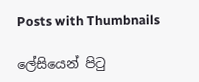Posts with Thumbnails

ලේසියෙන් පිටු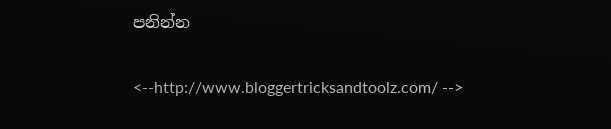පනින්න

<--http://www.bloggertricksandtoolz.com/ -->